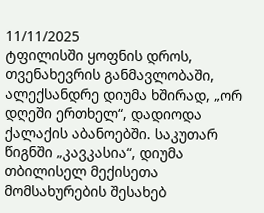11/11/2025
ტფილისში ყოფნის დროს, თვენახევრის განმავლობაში, ალექსანდრე დიუმა ხშირად, „ორ დღეში ერთხელ“, დადიოდა ქალაქის აბანოებში. საკუთარ წიგნში „კავკასია“, დიუმა თბილისელ მექისეთა მომსახურების შესახებ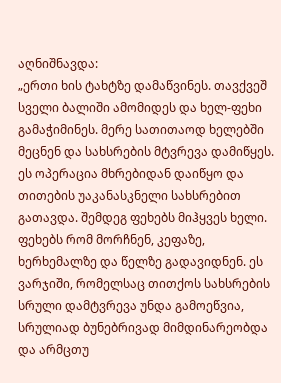აღნიშნავდა:
„ერთი ხის ტახტზე დამაწვინეს. თავქვეშ სველი ბალიში ამომიდეს და ხელ-ფეხი გამაჭიმინეს. მერე სათითაოდ ხელებში მეცნენ და სახსრების მტვრევა დამიწყეს. ეს ოპერაცია მხრებიდან დაიწყო და თითების უაკანასკნელი სახსრებით გათავდა. შემდეგ ფეხებს მიჰყვეს ხელი. ფეხებს რომ მორჩნენ, კეფაზე, ხერხემალზე და წელზე გადავიდნენ. ეს ვარჯიში, რომელსაც თითქოს სახსრების სრული დამტვრევა უნდა გამოეწვია, სრულიად ბუნებრივად მიმდინარეობდა და არმცთუ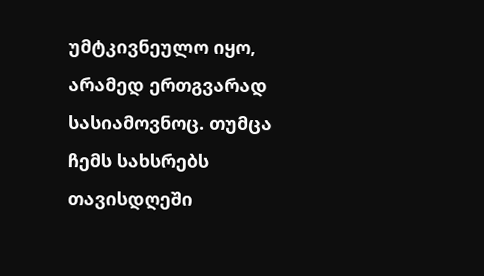უმტკივნეულო იყო, არამედ ერთგვარად სასიამოვნოც. თუმცა ჩემს სახსრებს თავისდღეში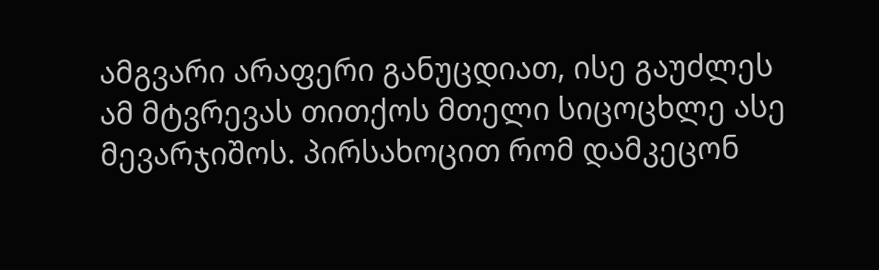ამგვარი არაფერი განუცდიათ, ისე გაუძლეს ამ მტვრევას თითქოს მთელი სიცოცხლე ასე მევარჯიშოს. პირსახოცით რომ დამკეცონ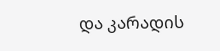და კარადის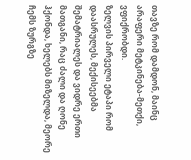თავზე რომ დამდონ, მაინც არაფერი მეტკინება-მეთქი, ვფიქრობდი.
ზელვის პირველი ეტაპი რომ დაასრულეს, მექისეებმა შემატრიალეს და ვიდრე ერთი მათგანი, რაც ძალი და ღონე ჰქონდა, ხელებს მიზელდა, მეორე ჩემს ზურგზე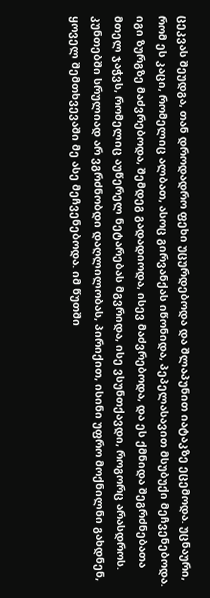ცეკვას შეუდგა, თან დროდადრო ფეხი უცურდებოდა და შლაპუნით იატაკზე ეცემოდა. უცნაური, რომ ეს კაცი, რომელიც ალბათ, ასოც გირვანქას იწონიდა, პეპელასავით მსუბუქი მეჩვენებოდა. იგი ზურგზე მაძვრებოდა, შემდეგ გადადიოდა, ისევ მაძვრებოდა, და ეს ქმნიდა შეგრძნებათა მთელ ჯაჭვს, რომელიც აუწერელ ნეტარებას მგვრიდა, ისე ვსუნთქავდი, როგორც არასდროს. კუნთებში სრულიად არ ვგრძნობდი დაღლილობას, პირიქით, ისინი უფრო მოქნილნი გახდნენ, ყოველ შემთხვევაში მე ასე მეჩვენებოდა. იმ წუთში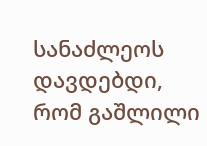სანაძლეოს დავდებდი, რომ გაშლილი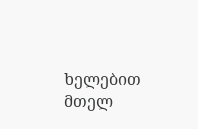ხელებით მთელ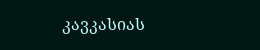კავკასიას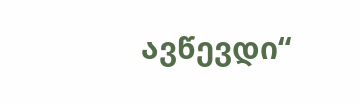ავწევდი“